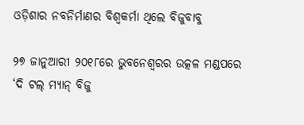ଓଡ଼ିଶାର ନବନିର୍ମାଣର ବିଶ୍ୱକର୍ମା ଥିଲେ ବିଜୁବାବୁ

୨୭ ଜାନୁଆରୀ ୨୦୧୮ରେ ଭୁବନେଶ୍ୱରର ଉତ୍କଳ ମଣ୍ଡପରେ ‘ଦି ଟଲ୍ ମ୍ୟାନ୍ ବିଜୁ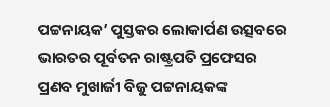ପଟ୍ଟନାୟକ’ ପୁସ୍ତକର ଲୋକାର୍ପଣ ଉତ୍ସବରେ ଭାରତର ପୂର୍ବତନ ରାଷ୍ଟ୍ରପତି ପ୍ରଫେସର ପ୍ରଣବ ମୁଖାର୍ଜୀ ବିଜୁ ପଟ୍ଟନାୟକଙ୍କ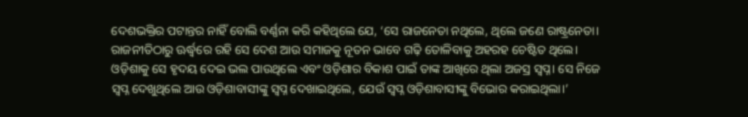ଦେଶଭକ୍ତିର ପଟାନ୍ତର ନାହିଁ ବୋଲି ବର୍ଣ୍ଣନା କରି କହିଥିଲେ ଯେ, ‘ସେ ରାଜନେତା ନଥିଲେ, ଥିଲେ ଜଣେ ରାଷ୍ଟ୍ରନେତା। ରାଜନୀତିଠାରୁ ଊର୍ଦ୍ଧ୍ବରେ ରହି ସେ ଦେଶ ଆଉ ସମାଜକୁ ନୂତନ ଭାବେ ଗଢ଼ି ତୋଳିବାକୁ ଅହରହ ଚେଷ୍ଟିତ ଥିଲେ। ଓଡ଼ିଶାକୁ ସେ ହୃଦୟ ଦେଇ ଭଲ ପାଉଥିଲେ ଏବଂ ଓଡ଼ିଶାର ବିକାଶ ପାଇଁ ତାଙ୍କ ଆଖିରେ ଥିଲା ଅଜସ୍ର ସ୍ୱପ୍ନ। ସେ ନିଜେ ସ୍ୱପ୍ନ ଦେଖୁଥିଲେ ଆଉ ଓଡ଼ିଶାବାସୀଙ୍କୁ ସ୍ୱପ୍ନ ଦେଖାଇଥିଲେ, ଯେଉଁ ସ୍ୱପ୍ନ ଓଡ଼ିଶାବାସୀଙ୍କୁ ବିଭୋର କରାଇଥିଲା।’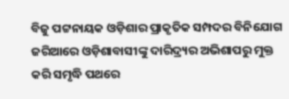ବିଜୁ ପଟ୍ଟନାୟକ ଓଡ଼ିଶାର ପ୍ରାକୃତିକ ସମ୍ପଦର ବିନିଯୋଗ ଜରିଆରେ ଓଡ଼ିଶାବାସୀଙ୍କୁ ଦାରିଦ୍ର୍ୟର ଅଭିଶାପରୁ ମୁକ୍ତ କରି ସମୃଦ୍ଧି ପଥରେ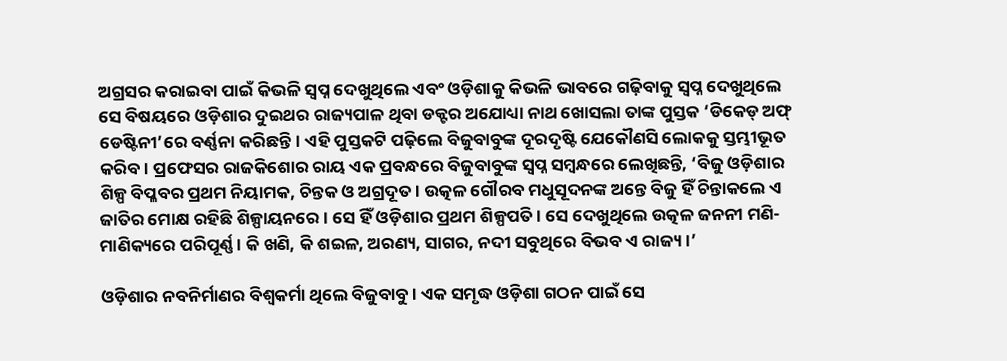ଅଗ୍ରସର କରାଇବା ପାଇଁ କିଭଳି ସ୍ବପ୍ନ ଦେଖୁଥିଲେ ଏବଂ ଓଡ଼ିଶାକୁ କିଭଳି ଭାବରେ ଗଢ଼ିବାକୁ ସ୍ବପ୍ନ ଦେଖୁଥିଲେ ସେ ବିଷୟରେ ଓଡ଼ିଶାର ଦୁଇଥର ରାଜ୍ୟପାଳ ଥିବା ଡକ୍ଟର ଅଯୋଧ୍ୟା ନାଥ ଖୋସଲା ତାଙ୍କ ପୁସ୍ତକ ‘ଡିକେଡ୍ ଅଫ୍ ଡେଷ୍ଟିନୀ’ରେ ବର୍ଣ୍ଣନା କରିଛନ୍ତି। ଏହି ପୁସ୍ତକଟି ପଢ଼ିଲେ ବିଜୁବାବୁଙ୍କ ଦୂରଦୃଷ୍ଟି ଯେକୌଣସି ଲୋକକୁ ସ୍ତମ୍ଭୀଭୂତ କରିବ। ପ୍ରଫେସର ରାଜକିଶୋର ରାୟ ଏକ ପ୍ରବନ୍ଧରେ ବିଜୁବାବୁଙ୍କ ସ୍ୱପ୍ନ ସମ୍ବନ୍ଧରେ ଲେଖିଛନ୍ତି, ‘ବିଜୁ ଓଡ଼ିଶାର ଶିଳ୍ପ ବିପ୍ଳବର ପ୍ରଥମ ନିୟାମକ, ଚିନ୍ତକ ଓ ଅଗ୍ରଦୂତ। ଉତ୍କଳ ଗୌରବ ମଧୁସୂଦନଙ୍କ ଅନ୍ତେ ବିଜୁ ହିଁ ଚିନ୍ତାକଲେ ଏ ଜାତିର ମୋକ୍ଷ ରହିଛି ଶିଳ୍ପାୟନରେ। ସେ ହିଁ ଓଡ଼ିଶାର ପ୍ରଥମ ଶିଳ୍ପପତି। ସେ ଦେଖୁଥିଲେ ଉତ୍କଳ ଜନନୀ ମଣି-ମାଣିକ୍ୟରେ ପରିପୂର୍ଣ୍ଣ। କି ଖଣି, କି ଶଇଳ, ଅରଣ୍ୟ, ସାଗର, ନଦୀ ସବୁଥିରେ ବିଭବ ଏ ରାଜ୍ୟ।’

ଓଡ଼ିଶାର ନବନିର୍ମାଣର ବିଶ୍ୱକର୍ମା ଥିଲେ ବିଜୁବାବୁ। ଏକ ସମୃଦ୍ଧ ଓଡ଼ିଶା ଗଠନ ପାଇଁ ସେ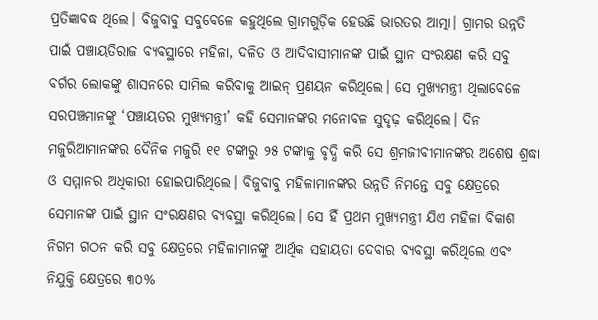ପ୍ରତିଜ୍ଞାବଦ୍ଧ ଥିଲେ। ବିଜୁବାବୁ ସବୁବେଳେ କହୁଥିଲେ ଗ୍ରାମଗୁଡ଼ିକ ହେଉଛି ଭାରତର ଆତ୍ମା। ଗ୍ରାମର ଉନ୍ନତି ପାଇଁ ପଞ୍ଚାୟତିରାଜ ବ୍ୟବସ୍ଥାରେ ମହିଳା, ଦଳିତ ଓ ଆଦିବାସୀମାନଙ୍କ ପାଇଁ ସ୍ଥାନ ସଂରକ୍ଷଣ କରି ସବୁ ବର୍ଗର ଲୋକଙ୍କୁ ଶାସନରେ ସାମିଲ କରିବାକୁ ଆଇନ୍ ପ୍ରଣୟନ କରିଥିଲେ। ସେ ମୁଖ୍ୟମନ୍ତ୍ରୀ ଥିଲାବେଳେ ସରପଞ୍ଚମାନଙ୍କୁ ‘ପଞ୍ଚାୟତର ମୁଖ୍ୟମନ୍ତ୍ରୀ’ କହି ସେମାନଙ୍କର ମନୋବଳ ସୁଦୃଢ଼ କରିଥିଲେ। ଦିନ ମଜୁରିଆମାନଙ୍କର ଦୈନିକ ମଜୁରି ୧୧ ଟଙ୍କାରୁ ୨୫ ଟଙ୍କାକୁ ବୃଦ୍ଧି କରି ସେ ଶ୍ରମଜୀବୀମାନଙ୍କର ଅଶେଷ ଶ୍ରଦ୍ଧା ଓ ସମ୍ମାନର ଅଧିକାରୀ ହୋଇପାରିଥିଲେ। ବିଜୁବାବୁ ମହିଳାମାନଙ୍କର ଉନ୍ନତି ନିମନ୍ତେ ସବୁ କ୍ଷେତ୍ରରେ ସେମାନଙ୍କ ପାଇଁ ସ୍ଥାନ ସଂରକ୍ଷଣର ବ୍ୟବସ୍ଥା କରିଥିଲେ। ସେ ହିଁ ପ୍ରଥମ ମୁଖ୍ୟମନ୍ତ୍ରୀ ଯିଏ ମହିଳା ବିକାଶ ନିଗମ ଗଠନ କରି ସବୁ କ୍ଷେତ୍ରରେ ମହିଳାମାନଙ୍କୁ ଆର୍ଥିକ ସହାୟତା ଦେବାର ବ୍ୟବସ୍ଥା କରିଥିଲେ ଏବଂ ନିଯୁକ୍ତି କ୍ଷେତ୍ରରେ ୩୦%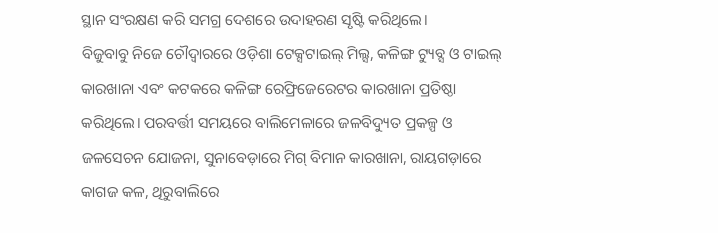ସ୍ଥାନ ସଂରକ୍ଷଣ କରି ସମଗ୍ର ଦେଶରେ ଉଦାହରଣ ସୃଷ୍ଟି କରିଥିଲେ।
ବିଜୁବାବୁ ନିଜେ ଚୌଦ୍ୱାରରେ ଓଡ଼ିଶା ଟେକ୍ସଟାଇଲ୍ ମିଲ୍ସ, କଳିଙ୍ଗ ଟ୍ୟୁବ୍ସ ଓ ଟାଇଲ୍ କାରଖାନା ଏବଂ କଟକରେ କଳିଙ୍ଗ ରେଫ୍ରିଜେରେଟର କାରଖାନା ପ୍ରତିଷ୍ଠା କରିଥିଲେ। ପରବର୍ତ୍ତୀ ସମୟରେ ବାଲିମେଳାରେ ଜଳବିଦ୍ୟୁତ ପ୍ରକଳ୍ପ ଓ ଜଳସେଚନ ଯୋଜନା, ସୁନାବେଡ଼ାରେ ମିଗ୍ ବିମାନ କାରଖାନା, ରାୟଗଡ଼ାରେ କାଗଜ କଳ, ଥିରୁବାଲିରେ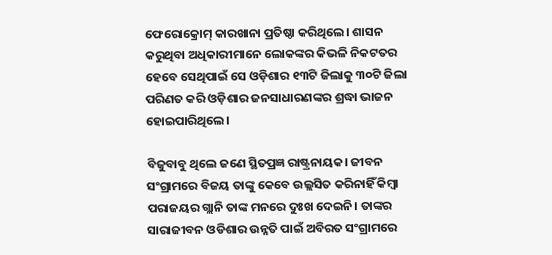ଫେରୋକ୍ରୋମ୍ କାରଖାନା ପ୍ରତିଷ୍ଠା କରିଥିଲେ। ଶାସନ କରୁଥିବା ଅଧିକାରୀମାନେ ଲୋକଙ୍କର କିଭଳି ନିକଟତର ହେବେ ସେଥିପାଇଁ ସେ ଓଡ଼ିଶାର ୧୩ଟି ଜିଲାକୁ ୩୦ଟି ଜିଲା ପରିଣତ କରି ଓଡ଼ିଶାର ଜନସାଧାରଣଙ୍କର ଶ୍ରଦ୍ଧା ଭାଜନ ହୋଇପାରିଥିଲେ।

ବିଜୁବାବୁ ଥିଲେ ଜଣେ ସ୍ଥିତପ୍ରଜ୍ଞ ରାଷ୍ଟ୍ରନାୟକ। ଜୀବନ ସଂଗ୍ରାମରେ ବିଜୟ ତାଙ୍କୁ କେବେ ଉଲ୍ଲସିତ କରିନାହିଁ କିମ୍ବା ପରାଜୟର ଗ୍ଲାନି ତାଙ୍କ ମନରେ ଦୁଃଖ ଦେଇନି। ତାଙ୍କର ସାରାଜୀବନ ଓଡିଶାର ଉନ୍ନତି ପାଇଁ ଅବିରତ ସଂଗ୍ରାମରେ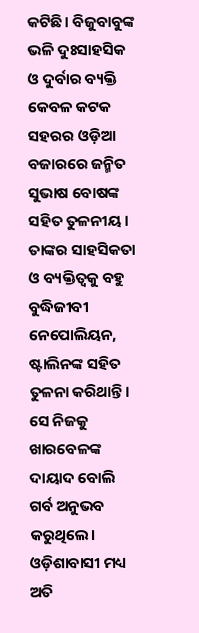କଟିଛି। ବିଜୁବାବୁଙ୍କ ଭଳି ଦୁଃସାହସିକ ଓ ଦୁର୍ବାର ବ୍ୟକ୍ତି କେବଳ କଟକ ସହରର ଓଡ଼ିଆ ବଜାରରେ ଜନ୍ମିତ ସୁଭାଷ ବୋଷଙ୍କ ସହିତ ତୁଳନୀୟ। ତାଙ୍କର ସାହସିକତା ଓ ବ୍ୟକ୍ତିତ୍ୱକୁ ବହୁ ବୁଦ୍ଧିଜୀବୀ ନେପୋଲିୟନ, ଷ୍ଟାଲିନଙ୍କ ସହିତ ତୁଳନା କରିଥାନ୍ତି। ସେ ନିଜକୁ ଖାରବେଳଙ୍କ ଦାୟାଦ ବୋଲି ଗର୍ବ ଅନୁଭବ କରୁଥିଲେ। ଓଡ଼ିଶାବାସୀ ମଧ୍ୟ ଅତି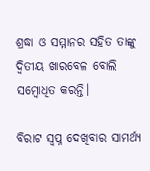ଶ୍ରଦ୍ଧା ଓ ସମ୍ମାନର ସହିତ ତାଙ୍କୁ ଦ୍ୱିତୀୟ ଖାରବେଳ ବୋଲି ସମ୍ବୋଧିତ କରନ୍ତି।

ବିରାଟ ସ୍ୱପ୍ନ ଦେଖିବାର ସାମର୍ଥ୍ୟ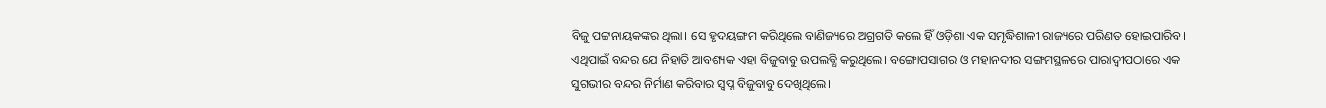ବିଜୁ ପଟ୍ଟନାୟକଙ୍କର ଥିଲା। ସେ ହୃଦୟଙ୍ଗମ କରିଥିଲେ ବାଣିଜ୍ୟରେ ଅଗ୍ରଗତି କଲେ ହିଁ ଓଡ଼ିଶା ଏକ ସମୃଦ୍ଧିଶାଳୀ ରାଜ୍ୟରେ ପରିଣତ ହୋଇପାରିବ। ଏଥିପାଇଁ ବନ୍ଦର ଯେ ନିହାତି ଆବଶ୍ୟକ ଏହା ବିଜୁବାବୁ ଉପଲବ୍ଧି କରୁଥିଲେ। ବଙ୍ଗୋପସାଗର ଓ ମହାନଦୀର ସଙ୍ଗମସ୍ଥଳରେ ପାରାଦ୍ବୀପଠାରେ ଏକ ସୁଗଭୀର ବନ୍ଦର ନିର୍ମାଣ କରିବାର ସ୍ୱପ୍ନ ବିଜୁବାବୁ ଦେଖିଥିଲେ।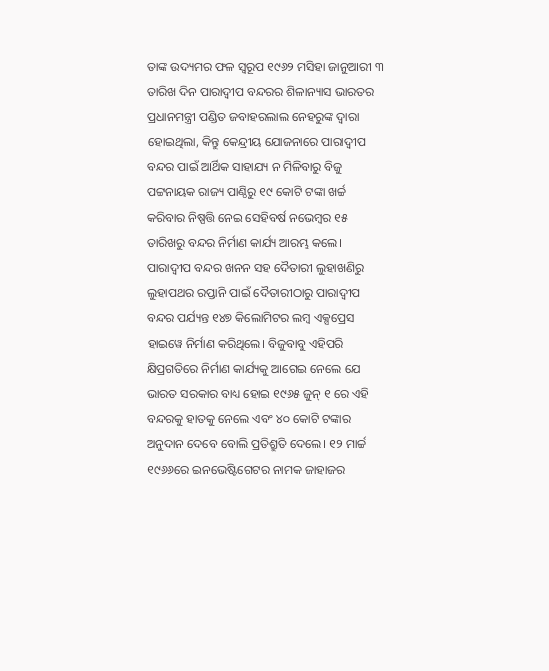ତାଙ୍କ ଉଦ୍ୟମର ଫଳ ସ୍ୱରୂପ ୧୯୬୨ ମସିହା ଜାନୁଆରୀ ୩ ତାରିଖ ଦିନ ପାରାଦ୍ବୀପ ବନ୍ଦରର ଶିଳାନ୍ୟାସ ଭାରତର ପ୍ରଧାନମନ୍ତ୍ରୀ ପଣ୍ଡିତ ଜବାହରଲାଲ ନେହରୁଙ୍କ ଦ୍ୱାରା ହୋଇଥିଲା, କିନ୍ତୁ କେନ୍ଦ୍ରୀୟ ଯୋଜନାରେ ପାରାଦ୍ବୀପ ବନ୍ଦର ପାଇଁ ଆର୍ଥିକ ସାହାଯ୍ୟ ନ ମିଳିବାରୁ ବିଜୁ ପଟ୍ଟନାୟକ ରାଜ୍ୟ ପାଣ୍ଠିରୁ ୧୯ କୋଟି ଟଙ୍କା ଖର୍ଚ୍ଚ କରିବାର ନିଷ୍ପତ୍ତି ନେଇ ସେହିବର୍ଷ ନଭେମ୍ବର ୧୫ ତାରିଖରୁ ବନ୍ଦର ନିର୍ମାଣ କାର୍ଯ୍ୟ ଆରମ୍ଭ କଲେ। ପାରାଦ୍ବୀପ ବନ୍ଦର ଖନନ ସହ ଦୈତାରୀ ଲୁହାଖଣିରୁ ଲୁହାପଥର ରପ୍ତାନି ପାଇଁ ଦୈତାରୀଠାରୁ ପାରାଦ୍ବୀପ ବନ୍ଦର ପର୍ଯ୍ୟନ୍ତ ୧୪୭ କିଲୋମିଟର ଲମ୍ବ ଏକ୍ସପ୍ରେସ ହାଇୱେ ନିର୍ମାଣ କରିଥିଲେ। ବିଜୁବାବୁ ଏହିପରି କ୍ଷିପ୍ରଗତିରେ ନିର୍ମାଣ କାର୍ଯ୍ୟକୁ ଆଗେଇ ନେଲେ ଯେ ଭାରତ ସରକାର ବାଧ୍ୟ ହୋଇ ୧୯୬୫ ଜୁନ୍ ୧ ରେ ଏହି ବନ୍ଦରକୁ ହାତକୁ ନେଲେ ଏବଂ ୪୦ କୋଟି ଟଙ୍କାର ଅନୁଦାନ ଦେବେ ବୋଲି ପ୍ରତିଶ୍ରୁତି ଦେଲେ। ୧୨ ମାର୍ଚ୍ଚ ୧୯୬୬ରେ ଇନଭେଷ୍ଟିଗେଟର ନାମକ ଜାହାଜର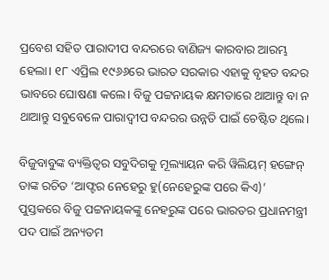ପ୍ରବେଶ ସହିତ ପାରାଦୀପ ବନ୍ଦରରେ ବାଣିଜ୍ୟ କାରବାର ଆରମ୍ଭ ହେଲା। ୧୮ ଏପ୍ରିଲ ୧୯୬୬ରେ ଭାରତ ସରକାର ଏହାକୁ ବୃହତ ବନ୍ଦର ଭାବରେ ଘୋଷଣା କଲେ। ବିଜୁ ପଟ୍ଟନାୟକ କ୍ଷମତାରେ ଥାଆନ୍ତୁ ବା ନ ଥାଆନ୍ତୁ ସବୁବେଳେ ପାରାଦ୍ବୀପ ବନ୍ଦରର ଉନ୍ନତି ପାଇଁ ଚେଷ୍ଟିତ ଥିଲେ।

ବିଜୁବାବୁଙ୍କ ବ୍ୟକ୍ତିତ୍ୱର ସବୁଦିଗକୁ ମୂଲ୍ୟାୟନ କରି ୱିଲିୟମ୍ ହଙ୍ଗେନ୍ ତାଙ୍କ ରଚିତ ‘ଆଫ୍ଟର ନେହେରୁ ହୁ(ନେହେରୁଙ୍କ ପରେ କିଏ)’ ପୁସ୍ତକରେ ବିଜୁ ପଟ୍ଟନାୟକଙ୍କୁ ନେହରୁଙ୍କ ପରେ ଭାରତର ପ୍ରଧାନମନ୍ତ୍ରୀ ପଦ ପାଇଁ ଅନ୍ୟତମ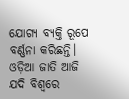ଯୋଗ୍ୟ ବ୍ୟକ୍ତି ରୂପେ ବର୍ଣ୍ଣନା କରିଛନ୍ତି। ଓଡ଼ିଆ ଜାତି ଆଜି ଯଦି ବିଶ୍ୱରେ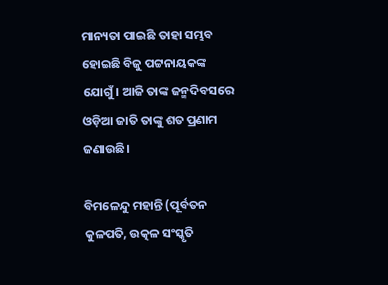ମାନ୍ୟତା ପାଇଛି ତାହା ସମ୍ଭବ ହୋଇଛି ବିଜୁ ପଟ୍ଟନାୟକଙ୍କ ଯୋଗୁଁ। ଆଜି ତାଙ୍କ ଜନ୍ମଦିବସରେ ଓଡ଼ିଆ ଜାତି ତାଙ୍କୁ ଶତ ପ୍ରଣାମ ଜଣାଉଛି।

ବିମଳେନ୍ଦୁ ମହାନ୍ତି (ପୂର୍ବତନ କୁଳପତି, ଉତ୍କଳ ସଂସ୍କୃତି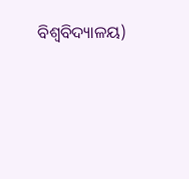ବିଶ୍ୱବିଦ୍ୟାଳୟ)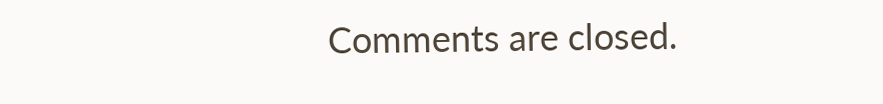Comments are closed.